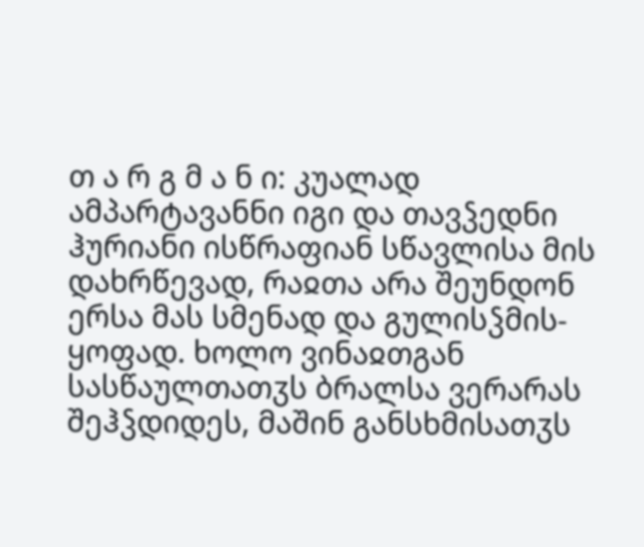თ ა რ გ მ ა ნ ი: კუალად ამპარტავანნი იგი და თავჴედნი ჰურიანი ისწრაფიან სწავლისა მის დახრწევად, რაჲთა არა შეუნდონ ერსა მას სმენად და გულისჴმის-ყოფად. ხოლო ვინაჲთგან სასწაულთათჳს ბრალსა ვერარას შეჰჴდიდეს, მაშინ განსხმისათჳს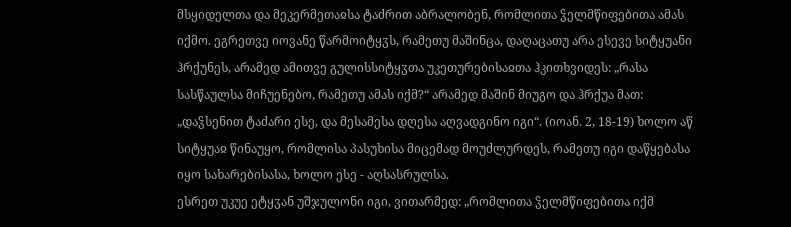მსყიდელთა და მეკერმეთაჲსა ტაძრით აბრალობენ, რომლითა ჴელმწიფებითა ამას იქმო. ეგრეთვე იოვანე წარმოიტყჳს, რამეთუ მაშინცა, დაღაცათუ არა ესევე სიტყუანი ჰრქუნეს, არამედ ამითვე გულისსიტყჳთა უკეთურებისაჲთა ჰკითხვიდეს: „რასა სასწაულსა მიჩუენებო, რამეთუ ამას იქმ?“ არამედ მაშინ მიუგო და ჰრქუა მათ: „დაჴსენით ტაძარი ესე, და მესამესა დღესა აღვადგინო იგი“. (იოან. 2, 18-19) ხოლო აწ სიტყუაჲ წინაუყო, რომლისა პასუხისა მიცემად მოუძლურდეს, რამეთუ იგი დაწყებასა იყო სახარებისასა, ხოლო ესე - აღსასრულსა.
ესრეთ უკუე ეტყჳან უშჯულონი იგი, ვითარმედ: „რომლითა ჴელმწიფებითა იქმ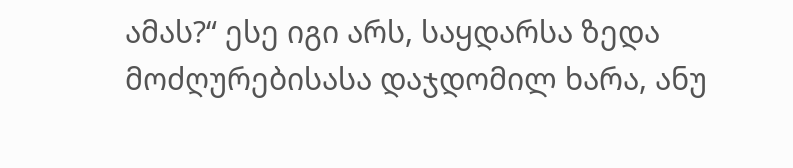ამას?“ ესე იგი არს, საყდარსა ზედა მოძღურებისასა დაჯდომილ ხარა, ანუ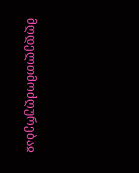მღდელთმოძღურებაჲ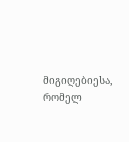მიგიღებიესა, რომელ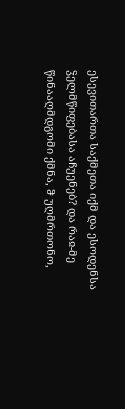ესევითართა საქმეთა იქმ და ესოდენსა ჴელმწიფებასა აჩუენებ? და რაჲ-მე წინააღმდგომი ქმნა, ჵ უღმრთონო,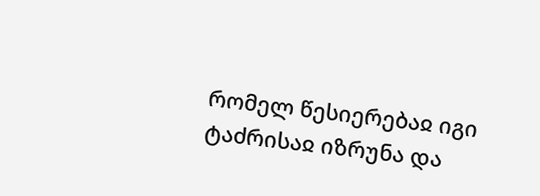რომელ წესიერებაჲ იგი ტაძრისაჲ იზრუნა და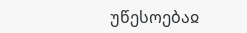უწესოებაჲ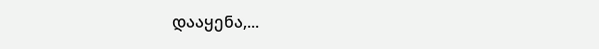დააყენა,...